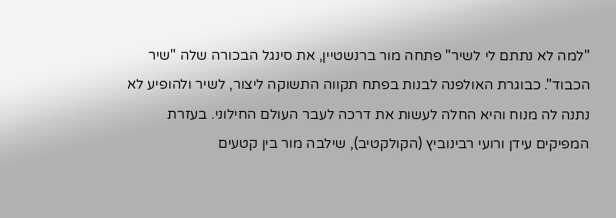"למה לא נתתם לי לשיר" פתחה מור ברנשטיין, את סינגל הבכורה שלה "שיר הכבוד". כבוגרת האולפנה לבנות בפתח תקווה התשוקה ליצור, לשיר ולהופיע לא נתנה לה מנוח והיא החלה לעשות את דרכה לעבר העולם החילוני. בעזרת המפיקים עידן ורועי רבינוביץ (הקולקטיב), שילבה מור בין קטעים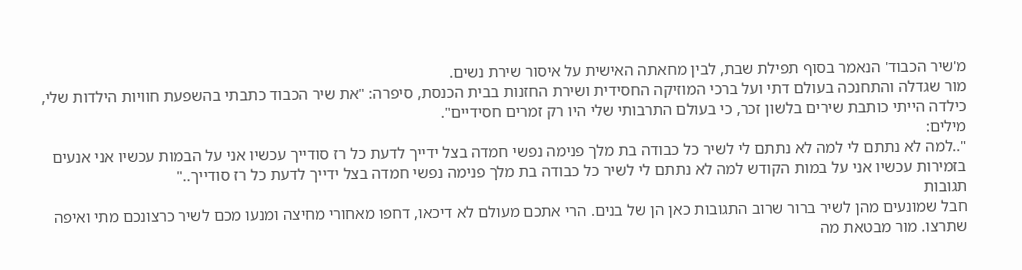מ'שיר הכבוד' הנאמר בסוף תפילת שבת, לבין מחאתה האישית על איסור שירת נשים.
מור שגדלה והתחנכה בעולם דתי ועל ברכי המוזיקה החסידית ושירת החזנות בבית הכנסת, סיפרה: "את שיר הכבוד כתבתי בהשפעת חוויות הילדות שלי, כילדה הייתי כותבת שירים בלשון זכר, כי בעולם התרבותי שלי היו רק זמרים חסידיים".
מילים:
"..למה לא נתתם לי למה לא נתתם לי לשיר כל כבודה בת מלך פנימה נפשי חמדה בצל ידייך לדעת כל רז סודייך עכשיו אני על הבמות עכשיו אני אנעים בזמירות עכשיו אני על במות הקודש למה לא נתתם לי לשיר כל כבודה בת מלך פנימה נפשי חמדה בצל ידייך לדעת כל רז סודייך.."
תגובות
חבל שמונעים מהן לשיר ברור שרוב התגובות כאן הן של בנים. הרי אתכם מעולם לא דיכאו, דחפו מאחורי מחיצה ומנעו מכם לשיר כרצונכם מתי ואיפה שתרצו. מור מבטאת מה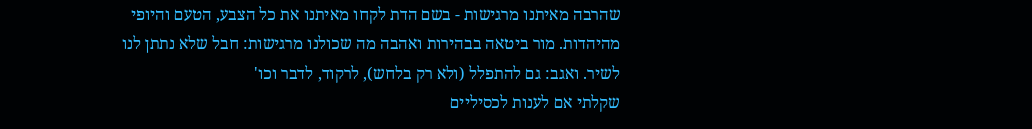שהרבה מאיתנו מרגישות - בשם הדת לקחו מאיתנו את כל הצבע, הטעם והיופי מהיהדות. מור ביטאה בבהירות ואהבה מה שכולנו מרגישות: חבל שלא נתתן לנו לשיר. ואגב: גם להתפלל (ולא רק בלחש), לרקוד, לדבר וכו'
שקלתי אם לענות לכסיליים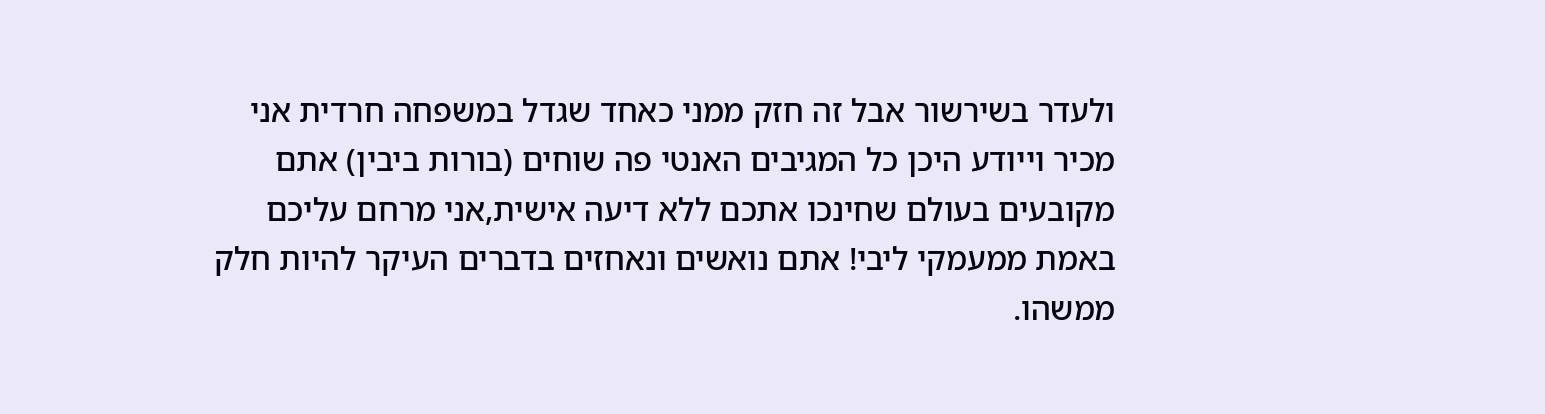ולעדר בשירשור אבל זה חזק ממני כאחד שגדל במשפחה חרדית אני מכיר וייודע היכן כל המגיבים האנטי פה שוחים (בורות ביבין) אתם מקובעים בעולם שחינכו אתכם ללא דיעה אישית,אני מרחם עליכם באמת ממעמקי ליבי! אתם נואשים ונאחזים בדברים העיקר להיות חלק ממשהו.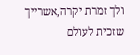ולך זמרת יקרה,אשרייך שזכית לעולם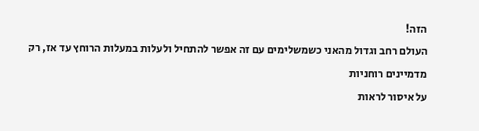הזה!
העולם רחב וגדול מהאני כשמשלימים עם זה אפשר להתחיל ולעלות במעלות הרוחץ עד אז, רק מדמיינים רוחניות
על איסור לראות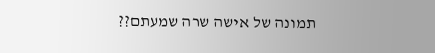תמונה של אישה שרה שמעתם??